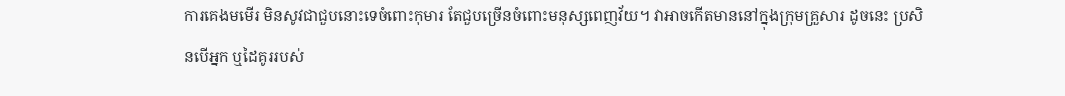ការគេងមមើរ មិនសូវជាជួបនោះទេចំពោះកុមារ តែជួបច្រើនចំពោះមនុស្សពេញវ័យ។ វាអាចកើតមាននៅក្នុងក្រុមគ្រួសារ ដូចនេះ ប្រសិនបើអ្នក ឬដៃគូររបស់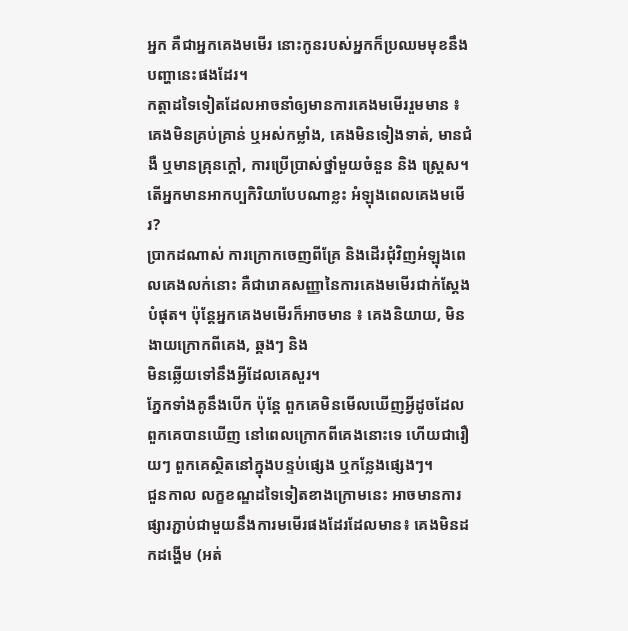អ្នក គឺជាអ្នកគេងមមើរ នោះកូនរបស់អ្នកក៏ប្រឈមមុខនឹងបញ្ហានេះផងដែរ។
កត្តាដទៃទៀតដែលអាចនាំឲ្យមានការគេងមមើររួមមាន ៖ គេងមិនគ្រប់គ្រាន់ ឬអស់កម្លាំង, គេងមិនទៀងទាត់, មានជំងឺ ឬមានគ្រុនក្តៅ, ការប្រើប្រាស់ថ្នាំមួយចំនួន និង ស្ត្រេស។
តើអ្នកមានអាកប្បកិរិយាបែបណាខ្លះ អំឡុងពេលគេងមមើរ?
ប្រាកដណាស់ ការក្រោកចេញពីគ្រែ និងដើរជុំវិញអំឡុងពេលគេងលក់នោះ គឺជារោគសញ្ញានៃការគេងមមើរជាក់ស្តែងបំផុត។ ប៉ុន្តែអ្នកគេងមមើរក៏អាចមាន ៖ គេងនិយាយ, មិនងាយក្រោកពីគេង, ឆ្គងៗ និង
មិនឆ្លើយទៅនឹងអ្វីដែលគេសួរ។
ភ្នែកទាំងគូនឹងបើក ប៉ុន្តែ ពួកគេមិនមើលឃើញអ្វីដូចដែលពួកគេបានឃើញ នៅពេលក្រោកពីគេងនោះទេ ហើយជារឿយៗ ពួកគេស្ថិតនៅក្នុងបន្ទប់ផ្សេង ឬកន្លែងផ្សេងៗ។
ជួនកាល លក្ខខណ្ឌដទៃទៀតខាងក្រោមនេះ អាចមានការផ្សារភ្ជាប់ជាមួយនឹងការមមើរផងដែរដែលមាន៖ គេងមិនដកដង្ហើម (អត់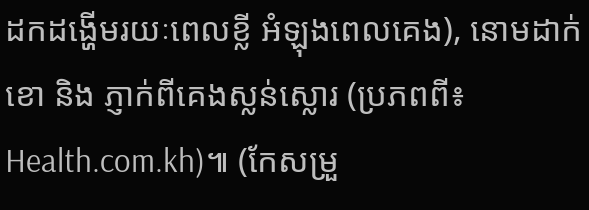ដកដង្ហើមរយៈពេលខ្លី អំឡុងពេលគេង), នោមដាក់ខោ និង ភ្ញាក់ពីគេងស្លន់ស្លោរ (ប្រភពពី៖ Health.com.kh)៕ (កែសម្រួ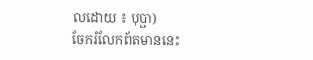លដោយ ៖ បុប្ផា)
ចែករំលែកព័តមាននេះ